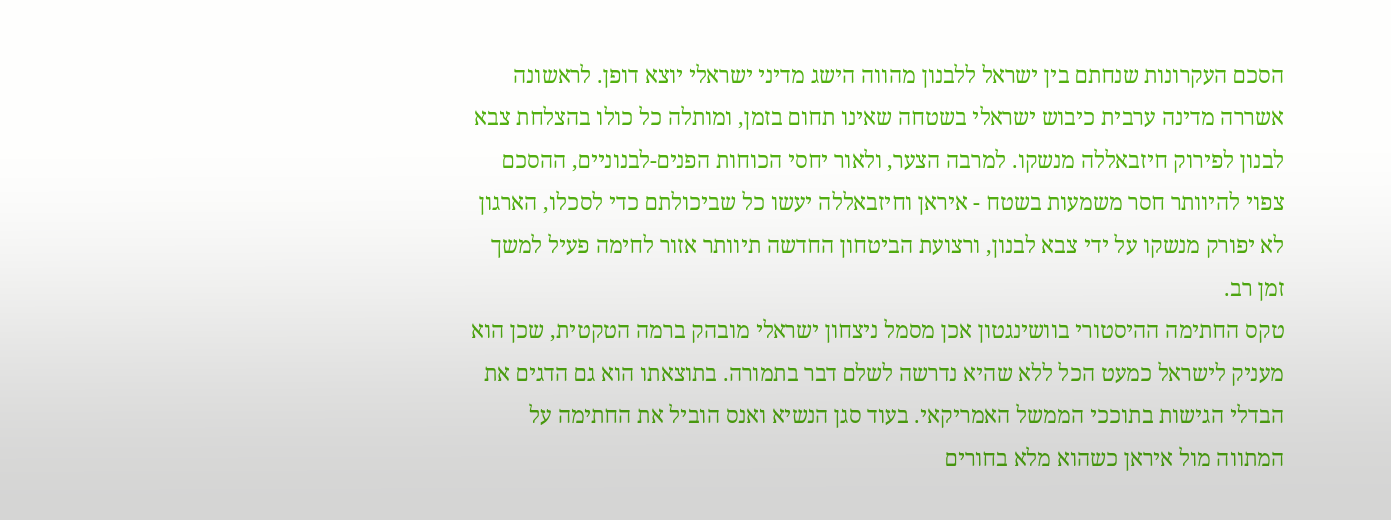הסכם העקרונות שנחתם בין ישראל ללבנון מהווה הישג מדיני ישראלי יוצא דופן. לראשונה אשררה מדינה ערבית כיבוש ישראלי בשטחה שאינו תחום בזמן, ומותלה כל כולו בהצלחת צבא לבנון לפירוק חיזבאללה מנשקו. למרבה הצער, ולאור יחסי הכוחות הפנים-לבנוניים, ההסכם צפוי להיוותר חסר משמעות בשטח - איראן וחיזבאללה יעשו כל שביכולתם כדי לסכלו, הארגון לא יפורק מנשקו על ידי צבא לבנון, ורצועת הביטחון החדשה תיוותר אזור לחימה פעיל למשך זמן רב.
טקס החתימה ההיסטורי בוושינגטון אכן מסמל ניצחון ישראלי מובהק ברמה הטקטית, שכן הוא מעניק לישראל כמעט הכל ללא שהיא נדרשה לשלם דבר בתמורה. בתוצאתו הוא גם הדגים את הבדלי הגישות בתוככי הממשל האמריקאי. בעוד סגן הנשיא ואנס הוביל את החתימה על המתווה מול איראן כשהוא מלא בחורים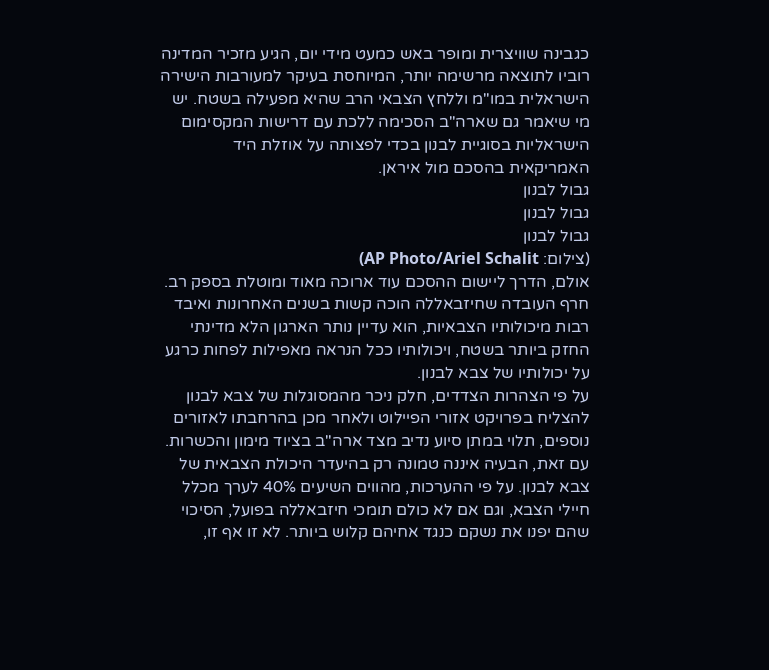כגבינה שוויצרית ומופר באש כמעט מידי יום, הגיע מזכיר המדינה רוביו לתוצאה מרשימה יותר, המיוחסת בעיקר למעורבות הישירה הישראלית במו"מ וללחץ הצבאי הרב שהיא מפעילה בשטח. יש מי שיאמר גם שארה"ב הסכימה ללכת עם דרישות המקסימום הישראליות בסוגיית לבנון בכדי לפצותה על אוזלת היד האמריקאית בהסכם מול איראן.
גבול לבנון
גבול לבנון
גבול לבנון
(צילום: AP Photo/Ariel Schalit)
אולם, הדרך ליישום ההסכם עוד ארוכה מאוד ומוטלת בספק רב. חרף העובדה שחיזבאללה הוכה קשות בשנים האחרונות ואיבד רבות מיכולותיו הצבאיות, הוא עדיין נותר הארגון הלא מדינתי החזק ביותר בשטח, ויכולותיו ככל הנראה מאפילות לפחות כרגע על יכולותיו של צבא לבנון.
על פי הצהרות הצדדים, חלק ניכר מהמסוגלות של צבא לבנון להצליח בפרויקט אזורי הפיילוט ולאחר מכן בהרחבתו לאזורים נוספים, תלוי במתן סיוע נדיב מצד ארה"ב בציוד מימון והכשרות. עם זאת, הבעיה איננה טמונה רק בהיעדר היכולת הצבאית של צבא לבנון. על פי ההערכות, מהווים השיעים 40% לערך מכלל חיילי הצבא, וגם אם לא כולם תומכי חיזבאללה בפועל, הסיכוי שהם יפנו את נשקם כנגד אחיהם קלוש ביותר. לא זו אף זו,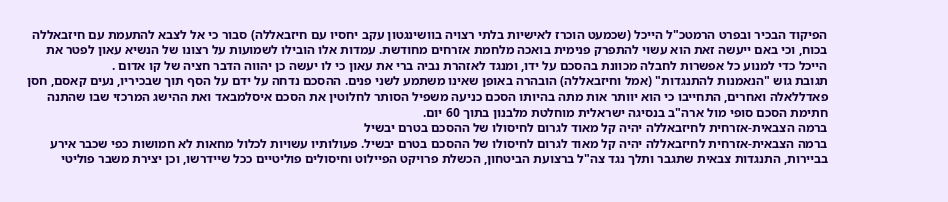הפיקוד הבכיר ובפרט הרמטכ"ל הייכל (שכמעט הוכרז לאישיות בלתי רצויה בוושינגטון עקב יחסיו עם חיזבאללה) סבור כי אל לצבא להתעמת עם חיזבאללה בכוח, וכי באם ייעשה זאת הוא עשוי להתפרק פנימית בואכה מלחמת אזרחים מחודשת. עמדות אלו הובילו לשמועות על רצונו של הנשיא עאון לפטר את הייכל כדי למנוע כל אפשרות לחבלה מכוונת בהסכם על ידו, ומנגד לאזהרת נביה ברי את עאון כי לו יעשה כן יהווה הדבר חציה של קו אדום .
תגובת גוש "הנאמנות להתנגדות" (אמל וחיזבאללה) הובהרה באופן שאינו משתמע לשני פנים. ההסכם נדחה על ידם על הסף תוך שבכיריו, נעים קאסם, חסן פאדללאלה ואחרים, התחייבו כי הוא יוותר אות מתה בהיותו הסכם כניעה משפיל הסותר לחלוטין את הסכם איסלמבאד ואת ההישג המרכזי שבו שהתנה חתימת הסכם סופי מול ארה"ב בנסיגה ישראלית מוחלטת מלבנון בתוך 60 יום.
ברמה הצבאית-אזרחית לחיזבאללה יהיה קל מאוד לגרום לחיסולו של ההסכם בטרם יבשיל
ברמה הצבאית-אזרחית לחיזבאללה יהיה קל מאוד לגרום לחיסולו של ההסכם בטרם יבשיל. פעולותיו עשויות לכלול מחאות לא חמושות כפי שכבר אירע בביירות, התנגדות צבאית שתגבר ותלך נגד צה"ל ברצועת הביטחון, הכשלת פרויקט הפיילוט וחיסולים פוליטיים ככל שיידרשו, וכן יצירת משבר פוליטי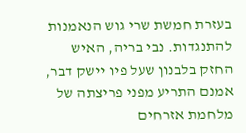בעזרת חמשת שרי גוש הנאמנות להתנגדות. נבי בריה, האיש החזק בלבנון שעל פיו יישק דבר, אמנם התריע מפני פריצתה של מלחמת אזרחים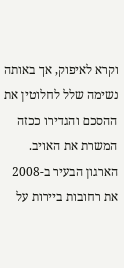וקרא לאיפוק, אך באותה נשימה שלל לחלוטין את ההסכם והגדירו ככזה המשרת את האויב. הארגון הבעיר ב-2008 את רחובות ביירות על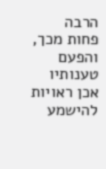הרבה פחות מכך, והפעם טענותיו אכן ראויות להישמע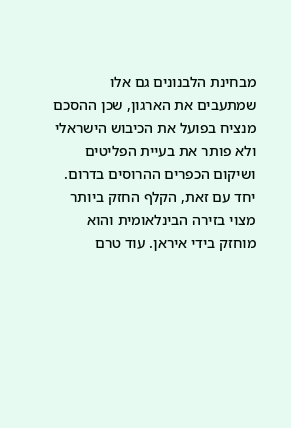מבחינת הלבנונים גם אלו שמתעבים את הארגון, שכן ההסכם מנציח בפועל את הכיבוש הישראלי ולא פותר את בעיית הפליטים ושיקום הכפרים ההרוסים בדרום.
יחד עם זאת, הקלף החזק ביותר מצוי בזירה הבינלאומית והוא מוחזק בידי איראן. עוד טרם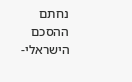נחתם ההסכם הישראלי-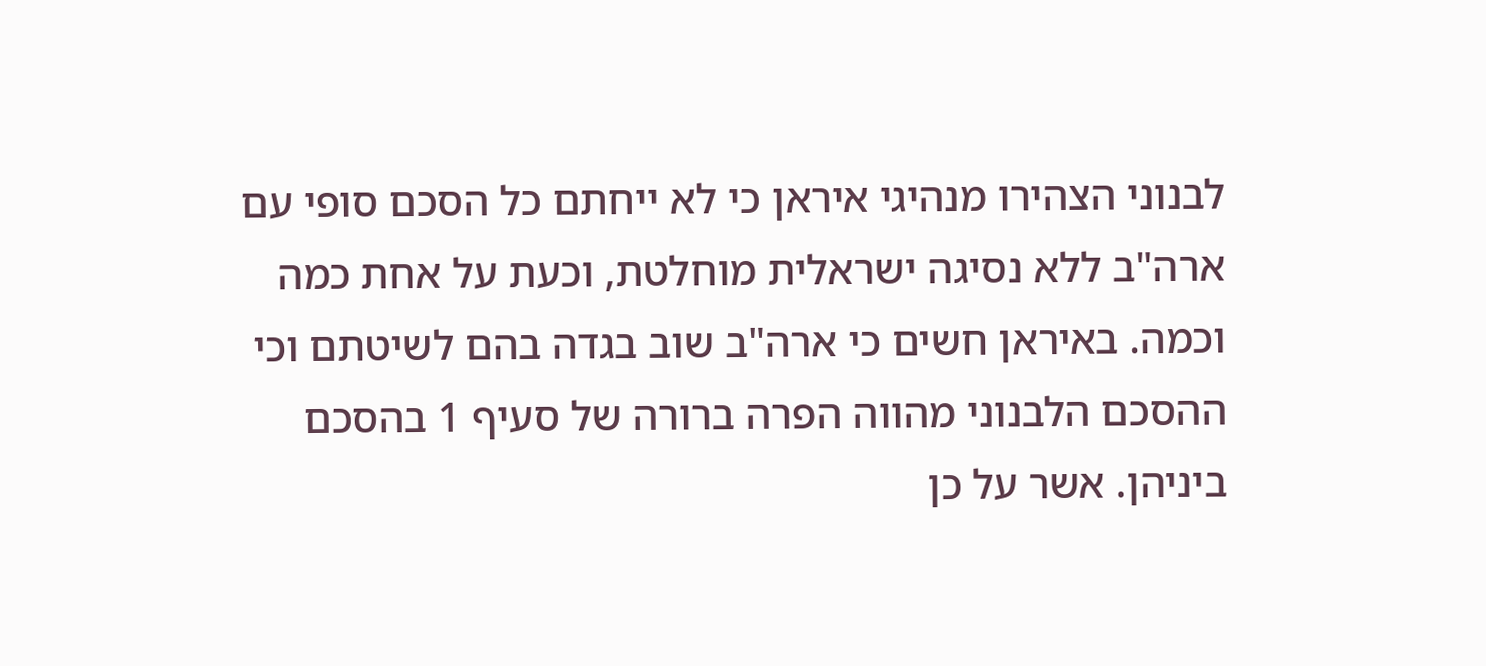לבנוני הצהירו מנהיגי איראן כי לא ייחתם כל הסכם סופי עם ארה"ב ללא נסיגה ישראלית מוחלטת, וכעת על אחת כמה וכמה. באיראן חשים כי ארה"ב שוב בגדה בהם לשיטתם וכי ההסכם הלבנוני מהווה הפרה ברורה של סעיף 1 בהסכם ביניהן. אשר על כן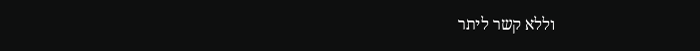וללא קשר ליתר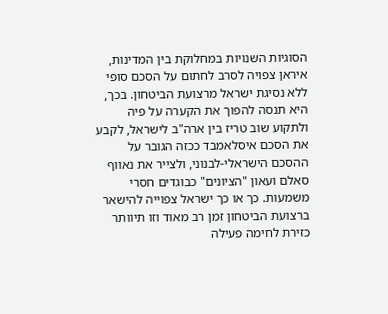הסוגיות השנויות במחלוקת בין המדינות, איראן צפויה לסרב לחתום על הסכם סופי ללא נסיגת ישראל מרצועת הביטחון. בכך, היא תנסה להפוך את הקערה על פיה ולתקוע שוב טריז בין ארה"ב לישראל, לקבע את הסכם איסלאמבד ככזה הגובר על ההסכם הישראלי-לבנוני, ולצייר את נאווף סאלם ועאון "הציונים" כבוגדים חסרי משמעות. כך או כך ישראל צפוייה להישאר ברצועת הביטחון זמן רב מאוד וזו תיוותר כזירת לחימה פעילה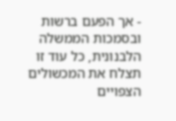- אך הפעם ברשות ובסמכות הממשלה הלבנונית, כל עוד זו תצלח את המכשולים הצפויים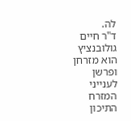לה.
ד"ר חיים גולובנציץ הוא מזרחן ופרשן לענייני המזרח התיכון